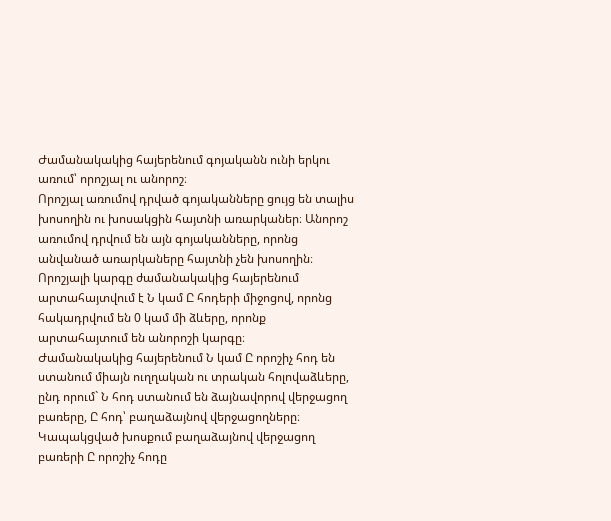Ժամանակակից հայերենում գոյականն ունի երկու առում՝ որոշյալ ու անորոշ։
Որոշյալ առումով դրված գոյականները ցույց են տալիս խոսողին ու խոսակցին հայտնի առարկաներ։ Անորոշ առումով դրվում են այն գոյականները, որոնց անվանած առարկաները հայտնի չեն խոսողին։ Որոշյալի կարգը ժամանակակից հայերենում արտահայտվում է Ն կամ Ը հոդերի միջոցով, որոնց հակադրվում են 0 կամ մի ձևերը, որոնք արտահայտում են անորոշի կարգը։
Ժամանակակից հայերենում Ն կամ Ը որոշիչ հոդ են ստանում միայն ուղղական ու տրական հոլովաձևերը, ընդ որում` Ն հոդ ստանում են ձայնավորով վերջացող բառերը, Ը հոդ՝ բաղաձայնով վերջացողները։ Կապակցված խոսքում բաղաձայնով վերջացող բառերի Ը որոշիչ հոդը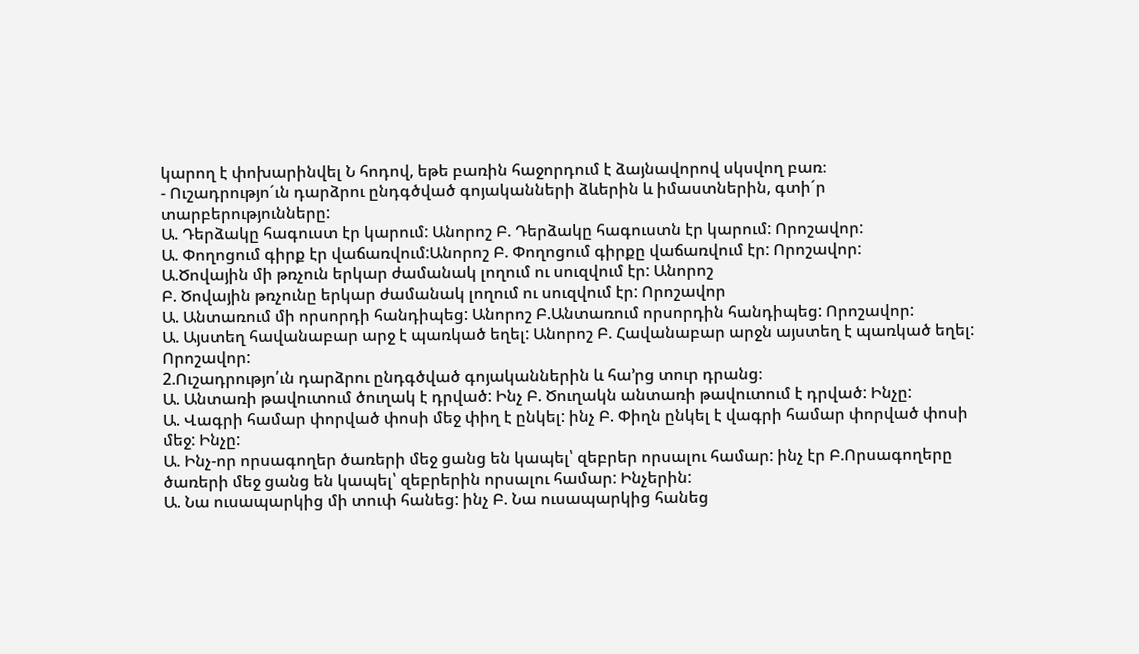կարող է փոխարինվել Ն հոդով, եթե բառին հաջորդում է ձայնավորով սկսվող բառ։
- Ուշադրությո´ւն դարձրու ընդգծված գոյականների ձևերին և իմաստներին, գտի´ր տարբերությունները:
Ա. Դերձակը հագուստ էր կարում: Անորոշ Բ. Դերձակը հագուստն էր կարում: Որոշավոր:
Ա. Փողոցում գիրք էր վաճառվում:Անորոշ Բ. Փողոցում գիրքը վաճառվում էր: Որոշավոր:
Ա.Ծովային մի թռչուն երկար ժամանակ լողում ու սուզվում էր: Անորոշ
Բ. Ծովային թռչունը երկար ժամանակ լողում ու սուզվում էր: Որոշավոր
Ա. Անտառում մի որսորդի հանդիպեց: Անորոշ Բ.Անտառում որսորդին հանդիպեց: Որոշավոր:
Ա. Այստեղ հավանաբար արջ է պառկած եղել: Անորոշ Բ. Հավանաբար արջն այստեղ է պառկած եղել: Որոշավոր:
2.Ուշադրությո՛ւն դարձրու ընդգծված գոյականներին և հա’րց տուր դրանց։
Ա. Անտառի թավուտում ծուղակ է դրված: Ինչ Բ. Ծուղակն անտառի թավուտում է դրված: Ինչը:
Ա. Վագրի համար փորված փոսի մեջ փիղ է ընկել: ինչ Բ. Փիղն ընկել է վագրի համար փորված փոսի մեջ: Ինչը:
Ա. Ինչ-որ որսագողեր ծառերի մեջ ցանց են կապել՝ զեբրեր որսալու համար: ինչ էր Բ.Որսագողերը ծառերի մեջ ցանց են կապել՝ զեբրերին որսալու համար: Ինչերին:
Ա. Նա ուսապարկից մի տուփ հանեց: ինչ Բ. Նա ուսապարկից հանեց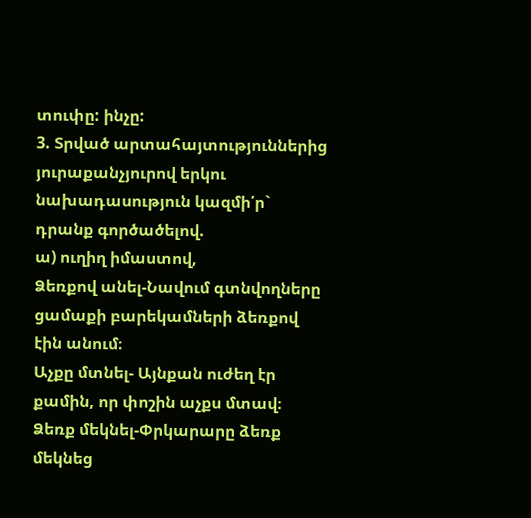տուփը: ինչը:
3. Տրված արտահայտություններից յուրաքանչյուրով երկու նախադասություն կազմի՛ր` դրանք գործածելով.
ա) ուղիղ իմաստով,
Ձեռքով անել-Նավում գտնվողները ցամաքի բարեկամների ձեռքով էին անում։
Աչքը մտնել- Այնքան ուժեղ էր քամին, որ փոշին աչքս մտավ։
Ձեռք մեկնել-Փրկարարը ձեռք մեկնեց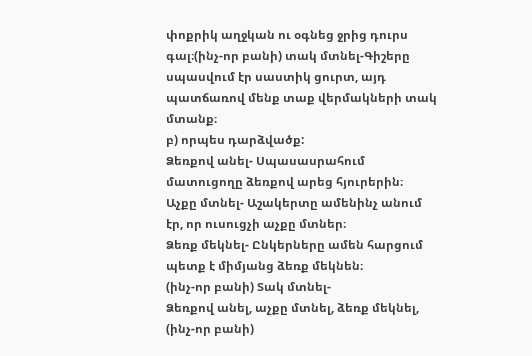փոքրիկ աղջկան ու օգնեց ջրից դուրս գալ։(ինչ-որ բանի) տակ մտնել-Գիշերը սպասվում էր սաստիկ ցուրտ, այդ պատճառով մենք տաք վերմակների տակ մտանք։
բ) որպես դարձվածք:
Ձեռքով անել- Սպասասրահում մատուցողը ձեռքով արեց հյուրերին։
Աչքը մտնել- Աշակերտը ամենինչ անում էր, որ ուսուցչի աչքը մտներ։
Ձեռք մեկնել- Ընկերները ամեն հարցում պետք է միմյանց ձեռք մեկնեն։
(ինչ-որ բանի) Տակ մտնել-
Ձեռքով անել, աչքը մտնել, ձեռք մեկնել, (ինչ-որ բանի)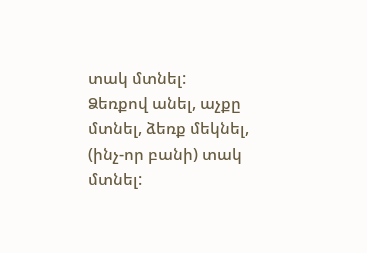տակ մտնել:
Ձեռքով անել, աչքը մտնել, ձեռք մեկնել, (ինչ-որ բանի) տակ մտնել: